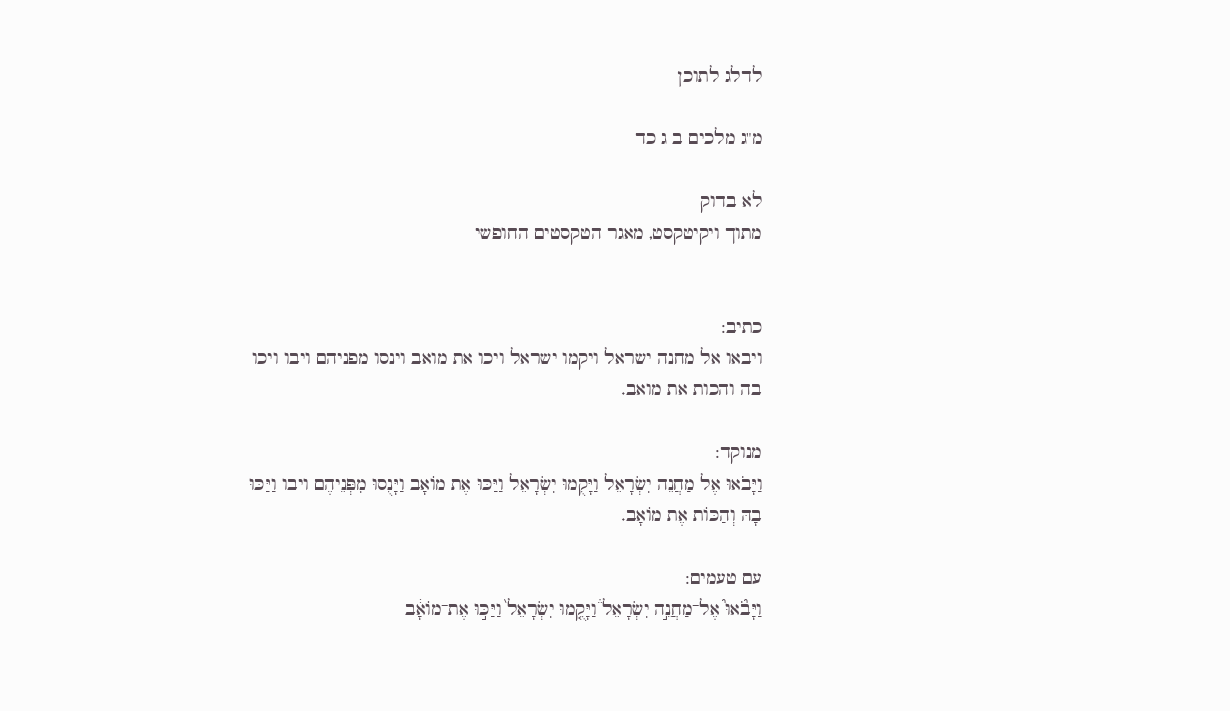לדלג לתוכן

מ"ג מלכים ב ג כד

לא בדוק
מתוך ויקיטקסט, מאגר הטקסטים החופשי


כתיב:
ויבאו אל מחנה ישראל ויקמו ישראל ויכו את מואב וינסו מפניהם ויבו ויכו בה והכות את מואב.

מנוקד:
וַיָּבֹאוּ אֶל מַחֲנֵה יִשְׂרָאֵל וַיָּקֻמוּ יִשְׂרָאֵל וַיַּכּוּ אֶת מוֹאָב וַיָּנֻסוּ מִפְּנֵיהֶם ויבו וַיַּכּוּ בָהּ וְהַכּוֹת אֶת מוֹאָב.

עם טעמים:
וַיָּבֹ֘אוּ֮ אֶל־מַחֲנֵ֣ה יִשְׂרָאֵל֒ וַיָּקֻ֤מוּ יִשְׂרָאֵל֙ וַיַּכּ֣וּ אֶת־מוֹאָ֔ב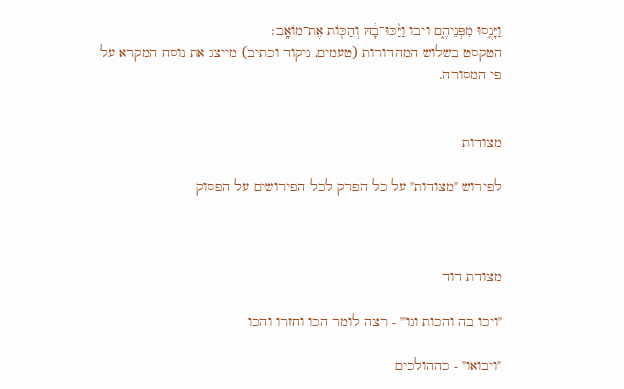וַיָּנֻ֖סוּ מִפְּנֵיהֶ֑ם ויבו וַיַּ֨כּוּ־בָ֔הּ וְהַכּ֖וֹת אֶת־מוֹאָֽב׃
הטקסט בשלוש המהדורות (טעמים, ניקוד וכתיב) מייצג את נוסח המקרא על פי המסורה.


מצודות

לפירוש "מצודות" על כל הפרק לכל הפירושים על הפסוק



מצודת דוד

"ויכו בה והכות וגו'" - רצה לומר הכו וחזרו והכו

"ויבואו" - כההולכים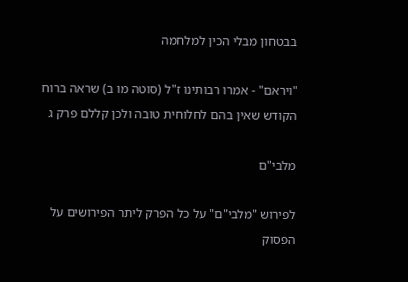בבטחון מבלי הכין למלחמה

"ויראם" - אמרו רבותינו ז"ל (סוטה מו ב) שראה ברוח הקודש שאין בהם לחלוחית טובה ולכן קללם פרק ג

מלבי"ם

לפירוש "מלבי"ם" על כל הפרק ליתר הפירושים על הפסוק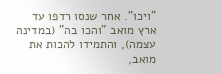"ויכו". אחר שנסו רדפו עד ארץ מואב "והכו בה" (במדינה עצמה), והתמידו להכות את מואב,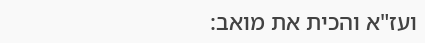ועז"א והכית את מואב: